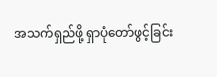အသက်ရှည်ဖို့ ရှာပုံတော်ဖွင့်ခြင်း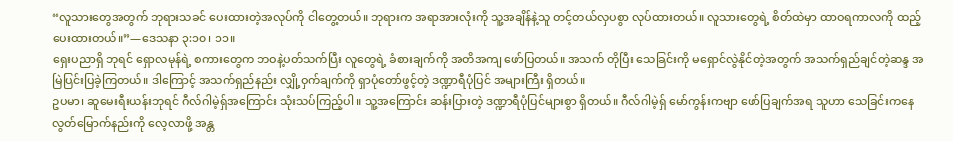“လူသားတွေအတွက် ဘုရားသခင် ပေးထားတဲ့အလုပ်ကို ငါတွေ့တယ်။ ဘုရားက အရာအားလုံးကို သူ့အချိန်နဲ့သူ တင့်တယ်လှပစွာ လုပ်ထားတယ်။ လူသားတွေရဲ့ စိတ်ထဲမှာ ထာဝရကာလကို ထည့်ပေးထားတယ်။”—ဒေသနာ ၃:၁၀၊ ၁၁။
ရှေးပညာရှိ ဘုရင် ရှောလမုန်ရဲ့ စကားတွေက ဘဝနဲ့ပတ်သက်ပြီး လူတွေရဲ့ ခံစားချက်ကို အတိအကျ ဖော်ပြတယ်။ အသက် တိုပြီး သေခြင်းကို မရှောင်လွဲနိုင်တဲ့အတွက် အသက်ရှည်ချင်တဲ့ဆန္ဒ အမြဲပြင်းပြခဲ့ကြတယ်။ ဒါကြောင့် အသက်ရှည်နည်း လျှို့ဝှက်ချက်ကို ရှာပုံတော်ဖွင့်တဲ့ ဒဏ္ဍာရီပုံပြင် အများကြီး ရှိတယ်။
ဥပမာ၊ ဆူမေးရီးယန်းဘုရင် ဂီလ်ဂါမဲ့ရှ်အကြောင်း သုံးသပ်ကြည့်ပါ။ သူ့အကြောင်း ဆန်းပြားတဲ့ ဒဏ္ဍာရီပုံပြင်များစွာ ရှိတယ်။ ဂီလ်ဂါမဲ့ရှ် မော်ကွန်းကဗျာ ဖော်ပြချက်အရ သူဟာ သေခြင်းကနေ လွတ်မြောက်နည်းကို လေ့လာဖို့ အန္တ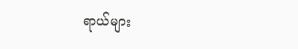ရာယ်များ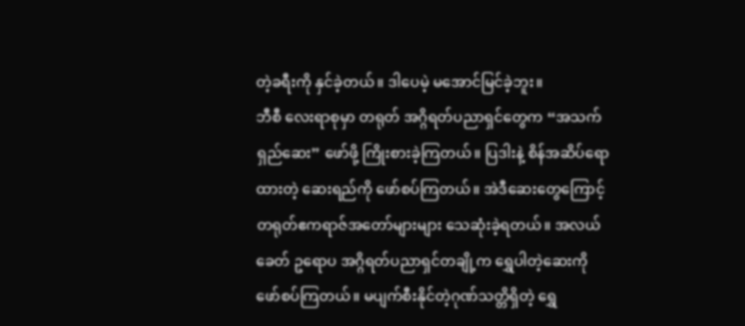တဲ့ခရီးကို နှင်ခဲ့တယ်။ ဒါပေမဲ့ မအောင်မြင်ခဲ့ဘူး။
ဘီစီ လေးရာစုမှာ တရုတ် အဂ္ဂိရတ်ပညာရှင်တွေက “အသက်ရှည်ဆေး” ဖော်ဖို့ ကြိုးစားခဲ့ကြတယ်။ ပြဒါးနဲ့ စိန်အဆိပ်ရောထားတဲ့ ဆေးရည်ကို ဖော်စပ်ကြတယ်။ အဲဒီဆေးတွေကြောင့် တရုတ်ဧကရာဇ်အတော်များများ သေဆုံးခဲ့ရတယ်။ အလယ်ခေတ် ဥရောပ အဂ္ဂိရတ်ပညာရှင်တချို့က ရွှေပါတဲ့ဆေးကို ဖော်စပ်ကြတယ်။ မပျက်စီးနိုင်တဲ့ဂုဏ်သတ္တိရှိတဲ့ ရွှေ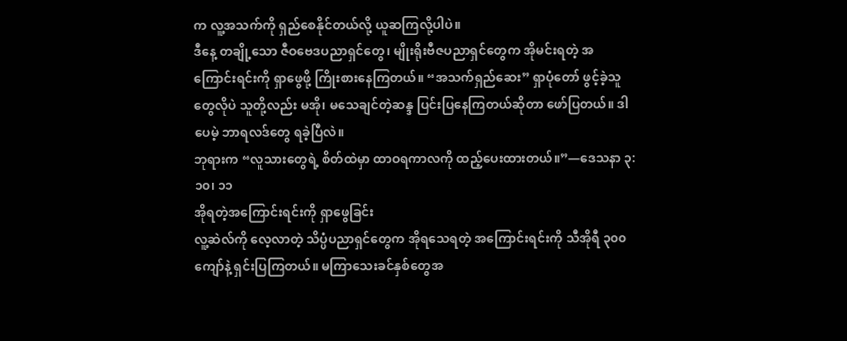က လူ့အသက်ကို ရှည်စေနိုင်တယ်လို့ ယူဆကြလို့ပါပဲ။
ဒီနေ့ တချို့သော ဇီဝဗေဒပညာရှင်တွေ၊ မျိုးရိုးဗီဇပညာရှင်တွေက အိုမင်းရတဲ့ အကြောင်းရင်းကို ရှာဖွေဖို့ ကြိုးစားနေကြတယ်။ “အသက်ရှည်ဆေး” ရှာပုံတော် ဖွင့်ခဲ့သူတွေလိုပဲ သူတို့လည်း မအို၊ မသေချင်တဲ့ဆန္ဒ ပြင်းပြနေကြတယ်ဆိုတာ ဖော်ပြတယ်။ ဒါပေမဲ့ ဘာရလဒ်တွေ ရခဲ့ပြီလဲ။
ဘုရားက “လူသားတွေရဲ့ စိတ်ထဲမှာ ထာဝရကာလကို ထည့်ပေးထားတယ်။”—ဒေသနာ ၃:၁၀၊ ၁၁
အိုရတဲ့အကြောင်းရင်းကို ရှာဖွေခြင်း
လူ့ဆဲလ်ကို လေ့လာတဲ့ သိပ္ပံပညာရှင်တွေက အိုရသေရတဲ့ အကြောင်းရင်းကို သီအိုရီ ၃၀၀ ကျော်နဲ့ ရှင်းပြကြတယ်။ မကြာသေးခင်နှစ်တွေအ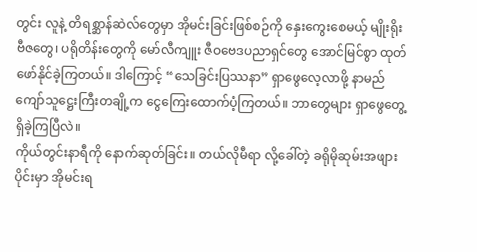တွင်း လူနဲ့ တိရစ္ဆာန်ဆဲလ်တွေမှာ အိုမင်းခြင်းဖြစ်စဉ်ကို နှေးကွေးစေမယ့် မျိုးရိုးဗီဇတွေ၊ ပရိုတိန်းတွေကို မော်လီကျူး ဇီဝဗေဒပညာရှင်တွေ အောင်မြင်စွာ ထုတ်ဖော်နိုင်ခဲ့ကြတယ်။ ဒါကြောင့် “သေခြင်းပြဿနာ” ရှာဖွေလေ့လာဖို့ နာမည်ကျော်သူဋ္ဌေးကြီးတချို့က ငွေကြေးထောက်ပံ့ကြတယ်။ ဘာတွေများ ရှာဖွေတွေ့ရှိခဲ့ကြပြီလဲ။
ကိုယ်တွင်းနာရီကို နောက်ဆုတ်ခြင်း။ တယ်လိုမီရာ လို့ခေါ်တဲ့ ခရိုမိုဆုမ်းအဖျားပိုင်းမှာ အိုမင်းရ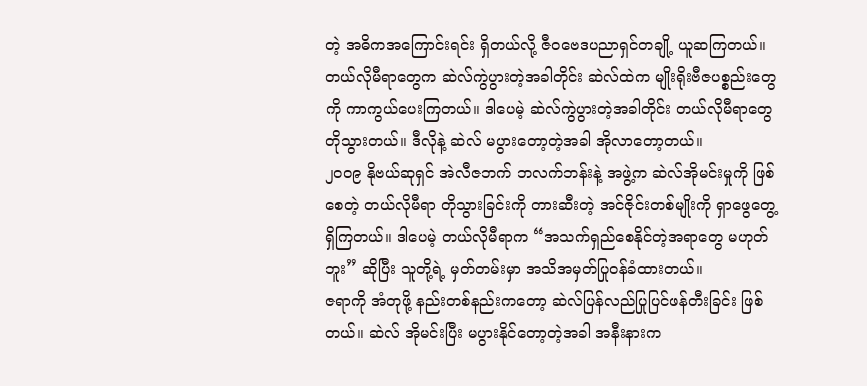တဲ့ အဓိကအကြောင်းရင်း ရှိတယ်လို့ ဇီဝဗေဒပညာရှင်တချို့ ယူဆကြတယ်။ တယ်လိုမီရာတွေက ဆဲလ်ကွဲပွားတဲ့အခါတိုင်း ဆဲလ်ထဲက မျိုးရိုးဗီဇပစ္စည်းတွေကို ကာကွယ်ပေးကြတယ်။ ဒါပေမဲ့ ဆဲလ်ကွဲပွားတဲ့အခါတိုင်း တယ်လိုမီရာတွေ တိုသွားတယ်။ ဒီလိုနဲ့ ဆဲလ် မပွားတော့တဲ့အခါ အိုလာတော့တယ်။
၂၀၀၉ နိုဗယ်ဆုရှင် အဲလီဇဘက် ဘလက်ဘန်းနဲ့ အဖွဲ့က ဆဲလ်အိုမင်းမှုကို ဖြစ်စေတဲ့ တယ်လိုမီရာ တိုသွားခြင်းကို တားဆီးတဲ့ အင်ဇိုင်းတစ်မျိုးကို ရှာဖွေတွေ့ရှိကြတယ်။ ဒါပေမဲ့ တယ်လိုမီရာက “အသက်ရှည်စေနိုင်တဲ့အရာတွေ မဟုတ်ဘူး” ဆိုပြီး သူတို့ရဲ့ မှတ်တမ်းမှာ အသိအမှတ်ပြုဝန်ခံထားတယ်။
ဇရာကို အံတုဖို့ နည်းတစ်နည်းကတော့ ဆဲလ်ပြန်လည်ပြုပြင်ဖန်တီးခြင်း ဖြစ်တယ်။ ဆဲလ် အိုမင်းပြီး မပွားနိုင်တော့တဲ့အခါ အနီးနားက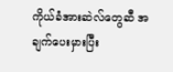ကိုယ်ခံအားဆဲလ်တွေဆီ အချက်ပေးမှားပြီး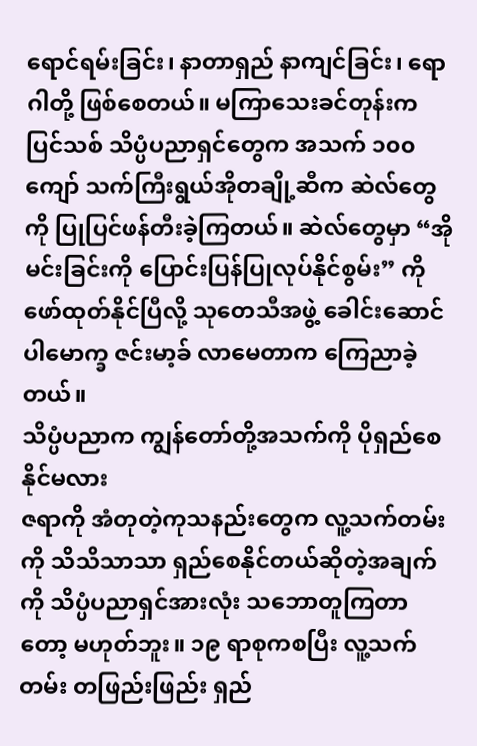ရောင်ရမ်းခြင်း၊ နာတာရှည် နာကျင်ခြင်း၊ ရောဂါတို့ ဖြစ်စေတယ်။ မကြာသေးခင်တုန်းက ပြင်သစ် သိပ္ပံပညာရှင်တွေက အသက် ၁၀၀ ကျော် သက်ကြီးရွယ်အိုတချို့ဆီက ဆဲလ်တွေကို ပြုပြင်ဖန်တီးခဲ့ကြတယ်။ ဆဲလ်တွေမှာ “အိုမင်းခြင်းကို ပြောင်းပြန်ပြုလုပ်နိုင်စွမ်း” ကို ဖော်ထုတ်နိုင်ပြီလို့ သုတေသီအဖွဲ့ ခေါင်းဆောင် ပါမောက္ခ ဇင်းမာ့ခ် လာမေတာက ကြေညာခဲ့တယ်။
သိပ္ပံပညာက ကျွန်တော်တို့အသက်ကို ပိုရှည်စေနိုင်မလား
ဇရာကို အံတုတဲ့ကုသနည်းတွေက လူ့သက်တမ်းကို သိသိသာသာ ရှည်စေနိုင်တယ်ဆိုတဲ့အချက်ကို သိပ္ပံပညာရှင်အားလုံး သဘောတူကြတာတော့ မဟုတ်ဘူး။ ၁၉ ရာစုကစပြီး လူ့သက်တမ်း တဖြည်းဖြည်း ရှည်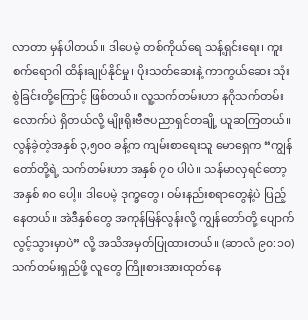လာတာ မှန်ပါတယ်။ ဒါပေမဲ့ တစ်ကိုယ်ရေ သန့်ရှင်းရေး၊ ကူးစက်ရောဂါ ထိန်းချုပ်နိုင်မှု၊ ပိုးသတ်ဆေးနဲ့ ကာကွယ်ဆေး သုံးစွဲခြင်းတို့ကြောင့် ဖြစ်တယ်။ လူ့သက်တမ်းဟာ နဂိုသက်တမ်းလောက်ပဲ ရှိတယ်လို့ မျိုးရိုးဗီဇပညာရှင်တချို့ ယူဆကြတယ်။
လွန်ခဲ့တဲ့အနှစ် ၃,၅၀၀ ခန့်က ကျမ်းစာရေးသူ မောရှေက “ကျွန်တော်တို့ရဲ့ သက်တမ်းဟာ အနှစ် ၇၀ ပါပဲ။ သန်မာလှရင်တော့ အနှစ် ၈၀ ပေါ့။ ဒါပေမဲ့ ဒုက္ခတွေ၊ ဝမ်းနည်းစရာတွေနဲ့ပဲ ပြည့်နေတယ်။ အဲဒီနှစ်တွေ အကုန်မြန်လွန်းလို့ ကျွန်တော်တို့ ပျောက်လွင့်သွားမှာပဲ” လို့ အသိအမှတ်ပြုထားတယ်။ (ဆာလံ ၉၀:၁၀) သက်တမ်းရှည်ဖို့ လူတွေ ကြိုးစားအားထုတ်နေ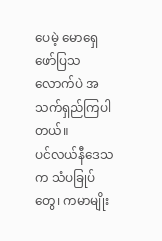ပေမဲ့ မောရှေ ဖော်ပြသလောက်ပဲ အသက်ရှည်ကြပါတယ်။
ပင်လယ်နီဒေသက သံပခြုပ်တွေ၊ ကမာမျိုး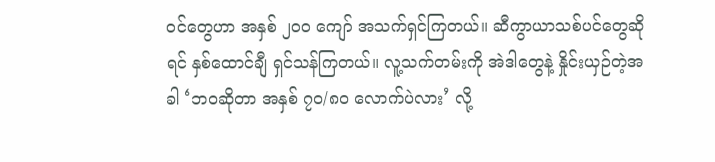ဝင်တွေဟာ အနှစ် ၂၀၀ ကျော် အသက်ရှင်ကြတယ်။ ဆီကွာယာသစ်ပင်တွေဆိုရင် နှစ်ထောင်ချီ ရှင်သန်ကြတယ်။ လူ့သက်တမ်းကို အဲဒါတွေနဲ့ နှိုင်းယှဉ်တဲ့အခါ ‘ဘဝဆိုတာ အနှစ် ၇၀/၈၀ လောက်ပဲလား’ လို့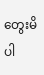တွေးမိပါ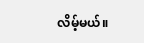လိမ့်မယ်။